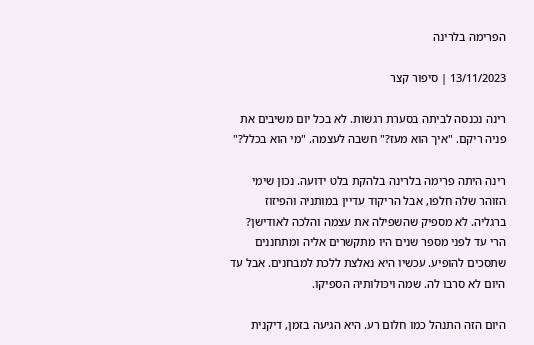הפרימה בלרינה

13/11/2023 | סיפור קצר

רינה נכנסה לביתה בסערת רגשות. לא בכל יום משיבים את פניה ריקם. "איך הוא מעז?" חשבה לעצמה. "מי הוא בכלל?"

רינה היתה פרימה בלרינה בלהקת בלט ידועה. נכון שימי הזוהר שלה חלפו, אבל הריקוד עדיין במותניה והפיזוז ברגליה. לא מספיק שהשפילה את עצמה והלכה לאודישן? הרי עד לפני מספר שנים היו מתקשרים אליה ומתחננים שתסכים להופיע. עכשיו היא נאלצת ללכת למבחנים. אבל עד היום לא סרבו לה. שמה ויכולותיה הספיקו.

היום הזה התנהל כמו חלום רע. היא הגיעה בזמן, דיקנית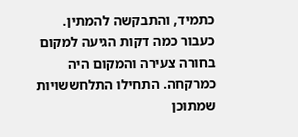כתמיד, והתבקשה להמתין. כעבור כמה דקות הגיעה למקום בחורה צעירה והמקום היה כמרקחה. התחילו התלחששויות שמתוכן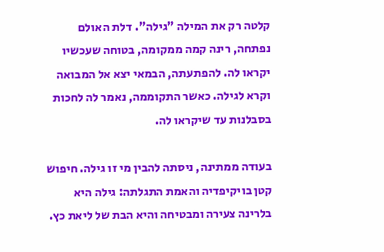קלטה רק את המילה "גילה". דלת האולם נפתחה, רינה קמה ממקומה, בטוחה שעכשיו יקראו לה. להפתעתה, הבמאי יצא אל המבואה וקרא לגילה. כאשר התקוממה, נאמר לה לחכות בסבלנות עד שיקראו לה.

בעודה ממתינה, ניסתה להבין מי זו גילה. חיפוש קטן בויקיפדיה והאמת התגלתה: גילה היא בלרינה צעירה ומבטיחה והיא הבת של ליאת כץ.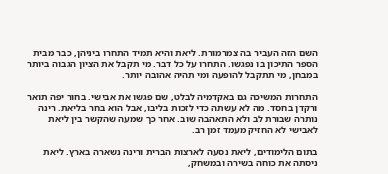השם הזה העביר בה צמרמורת. ליאת והיא תמיד התחרו ביניהן, כבר מבית הספר התיכון בו נפגשו. התחרו על כל דבר. מי תקבל את הציון הגבוה ביותר במבחן, מי תתקבל להופעה ומי תהיה אהובה יותר.

התחרות המשיכה גם באקדמיה לבלט, שם פגשו את אבישי. בחור יפה תואר ורקדן בחסד. מה לא עשתה כדי לזכות בליבו, אבל הוא בחר בליאת. רינה נותרה שבורת לב ולא התאהבה שוב. אחר כך שמעה שהקשר בין ליאת לאבישי לא החזיק מעמד זמן רב.

בתום הלימודים, ליאת נסעה לארצות הברית ורינה נשארה בארץ. ליאת ניסתה את כוחה בשירה ובמשחק,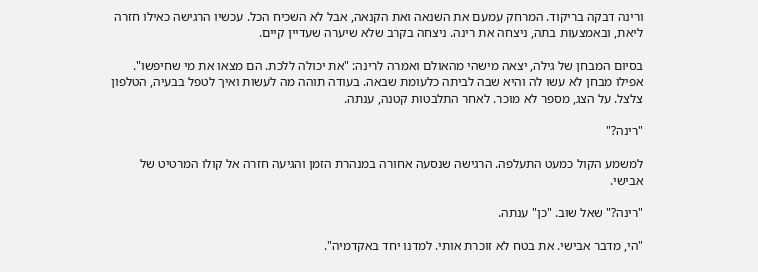ורינה דבקה בריקוד. המרחק עמעם את השנאה ואת הקנאה, אבל לא השכיח הכל. עכשיו הרגישה כאילו חזרה ליאת, ובאמצעות בתה, ניצחה את רינה. ניצחה בקרב שלא שיערה שעדיין קיים.

בסיום המבחן של גילה, יצאה מישהי מהאולם ואמרה לרינה: "את יכולה ללכת. הם מצאו את מי שחיפשו". אפילו מבחן לא עשו לה והיא שבה לביתה כלעומת שבאה. בעודה תוהה מה לעשות ואיך לטפל בבעיה, הטלפון צלצל. על הצג, מספר לא מוכר. לאחר התלבטות קטנה, ענתה.

"רינה?"

למשמע הקול כמעט התעלפה. הרגישה שנסעה אחורה במנהרת הזמן והגיעה חזרה אל קולו המרטיט של אבישי.

"רינה?" שאל שוב. "כן" ענתה.

"הי, מדבר אבישי. את בטח לא זוכרת אותי. למדנו יחד באקדמיה".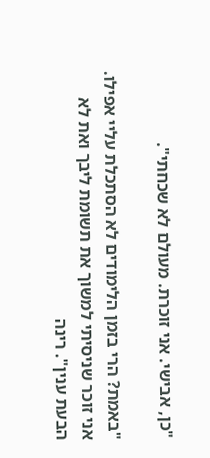"כן, אבישי. אני זוכרת. מעולם לא שכחתי".

"באמת? הרי בזמן הלימודים לא הסתכלת עליי אפילו. אני זוכר שניסיתי למשוך את תשומת ליבך ואת לא הבעת ענין". רינה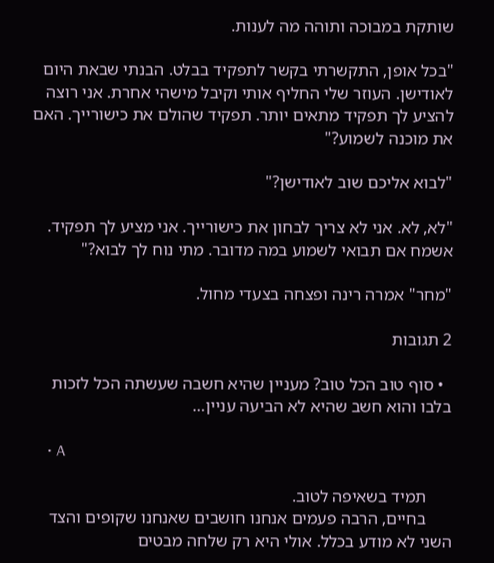שותקת במבוכה ותוהה מה לענות.

"בכל אופן, התקשרתי בקשר לתפקיד בבלט. הבנתי שבאת היום לאודישן. העוזר שלי החליף אותי וקיבל מישהי אחרת. אני רוצה להציע לך תפקיד מתאים יותר. תפקיד שהולם את כישורייך. האם את מוכנה לשמוע?"

"לבוא אליכם שוב לאודישן?"

"לא, לא. אני לא צריך לבחון את כישורייך. אני מציע לך תפקיד. אשמח אם תבואי לשמוע במה מדובר. מתי נוח לך לבוא?"

"מחר" אמרה רינה ופצחה בצעדי מחול.

2 תגובות

  • סוף טוב הכל טוב? מעניין שהיא חשבה שעשתה הכל לזכות בלבו והוא חשב שהיא לא הביעה עניין…

    • A

      תמיד בשאיפה לטוב.
      בחיים, הרבה פעמים אנחנו חושבים שאנחנו שקופים והצד השני לא מודע בכלל. אולי היא רק שלחה מבטים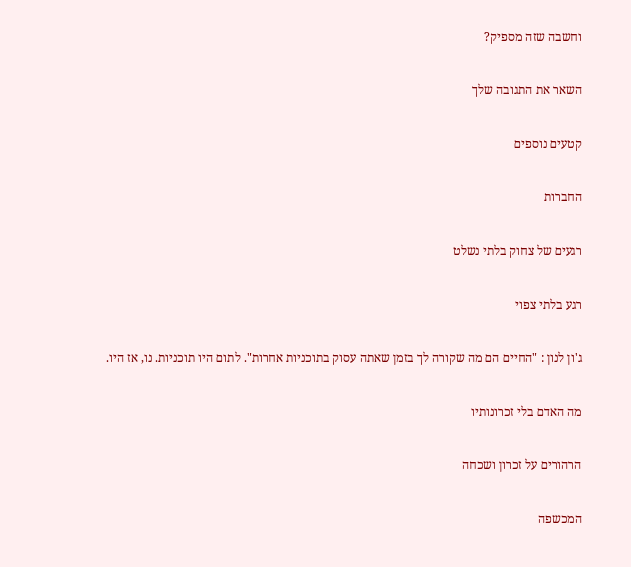וחשבה שזה מספיק?

השאר את התגובה שלך

קטעים נוספים

החברות

רגעים של צחוק בלתי נשלט

רגע בלתי צפוי

ג'ון לנון : "החיים הם מה שקורה לך בזמן שאתה עסוק בתוכניות אחרות". לתום היו תוכניות. נו, אז היו.

מה האדם בלי זכרונותיו

הרהורים על זכרון ושכחה

המכשפה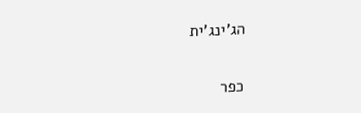הג'ינג'ית

כפר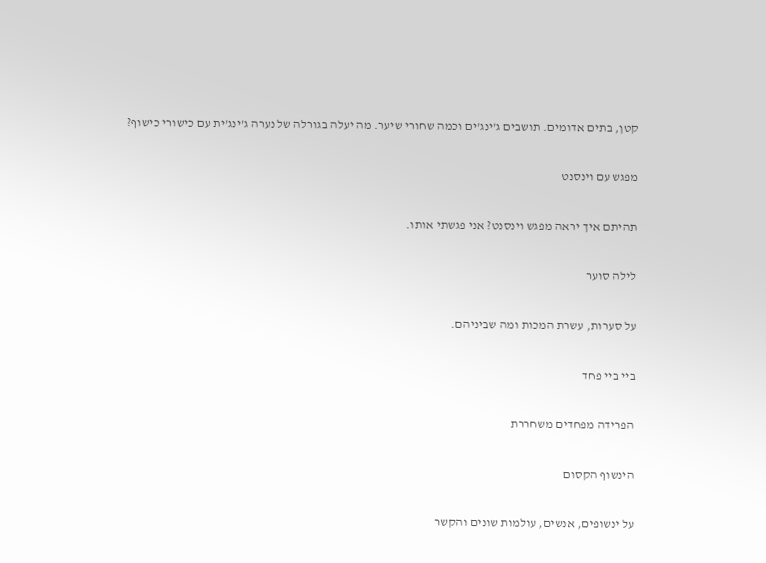קטן, בתים אדומים. תושבים ג'ינג'ים וכמה שחורי שיער. מה יעלה בגורלה של נערה ג'ינג'ית עם כישורי כישוף?

מפגש עם וינסנט

תהיתם איך יראה מפגש וינסנט? אני פגשתי אותו.

לילה סוער

על סערות, עשרת המכות ומה שביניהם.

ביי ביי פחד

הפרידה מפחדים משחררת

הינשוף הקסום

על ינשופים, אנשים, עולמות שונים והקשר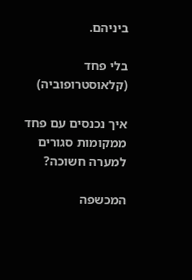ביניהם.

בלי פחד (קלאוסטרופוביה)

איך נכנסים עם פחד ממקומות סגורים למערה חשוכה?

המכשפה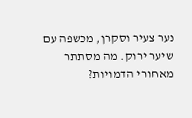נער צעיר וסקרן, מכשפה עם שיער ירוק. מה מסתתר מאחורי הדמויות?